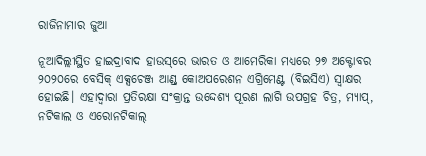ରାଜିନାମାର ଜୁଆ

ନୂଆଦିଲ୍ଲୀସ୍ଥିତ ହାଇଦ୍ରାବାଦ ହାଉସ୍‌ରେ ଭାରତ ଓ ଆମେରିକା ମଧ୍ୟରେ ୨୭ ଅକ୍ଟୋବର ୨୦୨୦ରେ ବେସିକ୍‌ ଏକ୍ସଚେଞ୍ଜ ଆଣ୍ଡ୍‌ କୋଅପରେଶନ ଏଗ୍ରିମେଣ୍ଟ (ବିଇସିଏ) ସ୍ବାକ୍ଷର ହୋଇଛି। ଏହାଦ୍ୱାରା ପ୍ରତିରକ୍ଷା ସଂକ୍ରାନ୍ତ ଉଦ୍ଦେଶ୍ୟ ପୂରଣ ଲାଗି ଉପଗ୍ରହ ଚିତ୍ର, ମ୍ୟାପ୍‌, ନଟିକାଲ ଓ ଏରୋନଟିକାଲ୍‌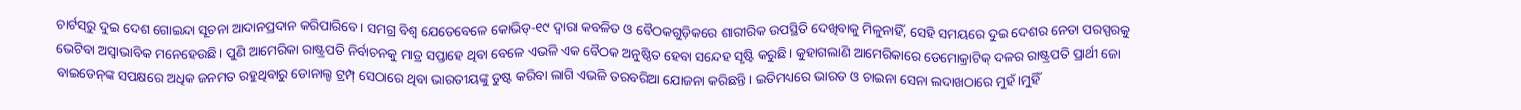ଚାର୍ଟସ୍‌ରୁ ଦୁଇ ଦେଶ ଗୋଇନ୍ଦା ସୂଚନା ଆଦାନପ୍ରଦାନ କରିପାରିବେ। ସମଗ୍ର ବିଶ୍ୱ ଯେତେବେଳେ କୋଭିଡ୍‌-୧୯ ଦ୍ୱାରା କବଳିତ ଓ ବୈଠକଗୁଡ଼ିକରେ ଶାରୀରିକ ଉପସ୍ଥିତି ଦେଖିବାକୁ ମିଳୁନାହିଁ, ସେହି ସମୟରେ ଦୁଇ ଦେଶର ନେତା ପରସ୍ପରକୁ ଭେଟିବା ଅସ୍ବାଭାବିକ ମନେହେଉଛି। ପୁଣି ଆମେରିକା ରାଷ୍ଟ୍ରପତି ନିର୍ବାଚନକୁ ମାତ୍ର ସପ୍ତାହେ ଥିବା ବେଳେ ଏଭଳି ଏକ ବୈଠକ ଅନୁଷ୍ଠିତ ହେବା ସନ୍ଦେହ ସୃଷ୍ଟି କରୁଛି। କୁହାଗଲାଣି ଆମେରିକାରେ ଡେମୋକ୍ରାଟିକ୍‌ ଦଳର ରାଷ୍ଟ୍ରପତି ପ୍ରାର୍ଥୀ ଜୋ ବାଇଡେନ୍‌ଙ୍କ ସପକ୍ଷରେ ଅଧିକ ଜନମତ ରହୁଥିବାରୁ ଡୋନାଲ୍ଡ ଟ୍ରମ୍ପ୍‌ ସେଠାରେ ଥିବା ଭାରତୀୟଙ୍କୁ ତୁଷ୍ଟ କରିବା ଲାଗି ଏଭଳି ତରବରିଆ ଯୋଜନା କରିଛନ୍ତି। ଇତିମଧ୍ୟରେ ଭାରତ ଓ ଚାଇନା ସେନା ଲଦାଖଠାରେ ମୁହଁ।ମୁହିଁ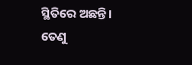ସ୍ଥିତିରେ ଅଛନ୍ତି। ତେଣୁ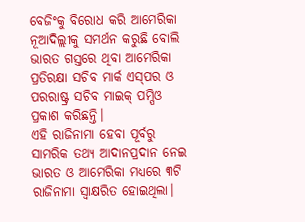ବେଜିଂକୁ ବିରୋଧ କରି ଆମେରିକା ନୂଆଦିଲ୍ଲୀକୁ ସମର୍ଥନ କରୁଛି ବୋଲି ଭାରତ ଗସ୍ତରେ ଥିବା ଆମେରିକା ପ୍ରତିରକ୍ଷା ସଚିବ ମାର୍କ ଏସ୍‌ପର ଓ ପରରାଷ୍ଟ୍ର ସଚିବ ମାଇକ୍‌ ପମ୍ପିଓ ପ୍ରକାଶ କରିଛନ୍ତି।
ଏହି ରାଜିନାମା ହେବା ପୂର୍ବରୁ ସାମରିକ ତଥ୍ୟ ଆଦାନପ୍ରଦାନ ନେଇ ଭାରତ ଓ ଆମେରିକା ମଧ୍ୟରେ ୩ଟି ରାଜିନାମା ସ୍ବାକ୍ଷରିତ ହୋଇଥିଲା।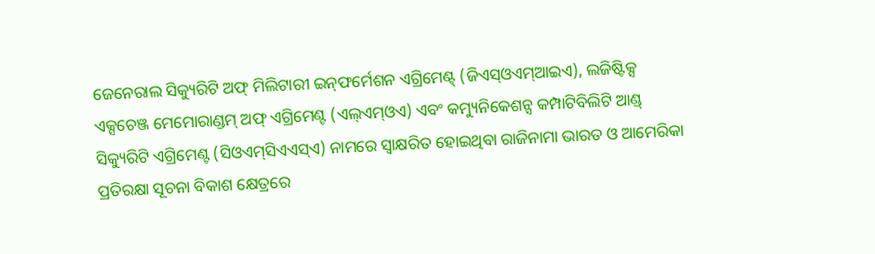ଜେନେରାଲ ସିକ୍ୟୁରିଟି ଅଫ୍‌ ମିଲିଟାରୀ ଇନ୍‌ଫର୍ମେଶନ ଏଗ୍ରିମେଣ୍ଟ୍‌ (ଜିଏସ୍‌ଓଏମ୍‌ଆଇଏ), ଲଜିଷ୍ଟିକ୍ସ ଏକ୍ସଚେଞ୍ଜ ମେମୋରାଣ୍ଡମ୍‌ ଅଫ୍‌ ଏଗ୍ରିମେଣ୍ଟ (ଏଲ୍‌ଏମ୍‌ଓଏ) ଏବଂ କମ୍ୟୁନିକେଶନ୍ସ କମ୍ପାଟିବିଲିଟି ଆଣ୍ଡ୍‌ ସିକ୍ୟୁରିଟି ଏଗ୍ରିମେଣ୍ଟ (ସିଓଏମ୍‌ସିଏଏସ୍‌ଏ) ନାମରେ ସ୍ବାକ୍ଷରିତ ହୋଇଥିବା ରାଜିନାମା ଭାରତ ଓ ଆମେରିକା ପ୍ରତିରକ୍ଷା ସୂଚନା ବିକାଶ କ୍ଷେତ୍ରରେ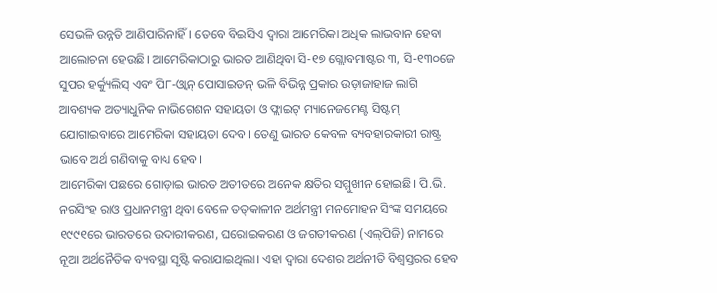ସେଭଳି ଉନ୍ନତି ଆଣିପାରିନାହିଁ। ତେବେ ବିଇସିଏ ଦ୍ୱାରା ଆମେରିକା ଅଧିକ ଲାଭବାନ ହେବା ଆଲୋଚନା ହେଉଛି। ଆମେରିକାଠାରୁ ଭାରତ ଆଣିଥିବା ସି-୧୭ ଗ୍ଲୋବମାଷ୍ଟର ୩, ସି-୧୩୦ଜେ ସୁପର ହର୍କ୍ୟୁଲିସ୍‌ ଏବଂ ପି୮-ଓ୍ବାନ୍‌ ପୋସାଇଡନ୍‌ ଭଳି ବିଭିନ୍ନ ପ୍ରକାର ଉଡ଼ାଜାହାଜ ଲାଗି ଆବଶ୍ୟକ ଅତ୍ୟାଧୁନିକ ନାଭିଗେଶନ ସହାୟତା ଓ ଫ୍ଲାଇଟ୍‌ ମ୍ୟାନେଜମେଣ୍ଟ ସିଷ୍ଟମ୍‌ ଯୋଗାଇବାରେ ଆମେରିକା ସହାୟତା ଦେବ। ତେଣୁ ଭାରତ କେବଳ ବ୍ୟବହାରକାରୀ ରାଷ୍ଟ୍ର ଭାବେ ଅର୍ଥ ଗଣିବାକୁ ବାଧ୍ୟ ହେବ।
ଆମେରିକା ପଛରେ ଗୋଡ଼ାଇ ଭାରତ ଅତୀତରେ ଅନେକ କ୍ଷତିର ସମ୍ମୁଖୀନ ହୋଇଛି। ପି.ଭି. ନରସିଂହ ରାଓ ପ୍ରଧାନମନ୍ତ୍ରୀ ଥିବା ବେଳେ ତତ୍‌କାଳୀନ ଅର୍ଥମନ୍ତ୍ରୀ ମନମୋହନ ସିଂଙ୍କ ସମୟରେ ୧୯୯୧ରେ ଭାରତରେ ଉଦାରୀକରଣ, ଘରୋଇକରଣ ଓ ଜଗତୀକରଣ (ଏଲ୍‌ପିଜି) ନାମରେ ନୂଆ ଅର୍ଥନୈତିକ ବ୍ୟବସ୍ଥା ସୃଷ୍ଟି କରାଯାଇଥିଲା। ଏହା ଦ୍ୱାରା ଦେଶର ଅର୍ଥନୀତି ବିଶ୍ୱସ୍ତରର ହେବ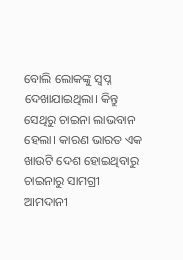ବୋଲି ଲୋକଙ୍କୁ ସ୍ବପ୍ନ ଦେଖାଯାଇଥିଲା। କିନ୍ତୁ ସେଥିରୁ ଚାଇନା ଲାଭବାନ ହେଲା। କାରଣ ଭାରତ ଏକ ଖାଉଟି ଦେଶ ହୋଇଥିବାରୁ ଚାଇନାରୁ ସାମଗ୍ରୀ ଆମଦାନୀ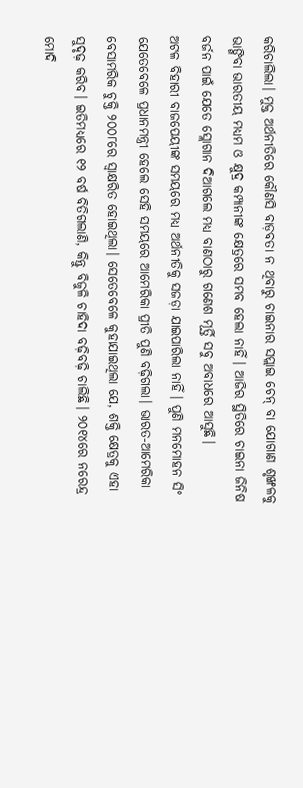କରିଚାଲିଲା। ମୁକ୍ତ ଅର୍ଥନୀତିରେ କୌଣସି ବାଡ଼ବତା ନ ଥିବାରୁ ଚାଇନାର ସପ୍ଲାଇ ଚେନ୍‌ ବା ଯୋଗାଣ ଶୃଙ୍ଖଳକୁ ଭାଙ୍ଗିବା ଭାରତୀୟ ମଧ୍ୟମ ଓ କ୍ଷୁଦ୍ର କମ୍ପାନୀଙ୍କ କ୍ଷେତ୍ରରେ ସମ୍ଭବ ହେଲା ନାହିଁ। ଆଜିର ସ୍ଥିତିରେ ଚାଇନା ଜିନିଷ ବର୍ଜନ ପାଇଁ ଯେତେ ସ୍ଲୋଗାନ ଦିଆଗଲେ ମଧ୍ୟ ବାଣଠାରୁ ଗଣେଶ ମୂର୍ତ୍ତି ସବୁ ଅବାଧରେ ଆସୁଛି।
ଅଟଳ ବିହାରୀ ବାଜପେୟୀଙ୍କ ସମୟରେ ମଧ୍ୟ ଅର୍ଥନୀତିକୁ ସଜଡ଼ା ଯାଇପାରିଲା ନାହିଁ। ପୁଣି ମନମୋହନ ସିଂ ଯେତେବେଳେ ପ୍ରଧାନମନ୍ତ୍ରୀ ହେଲେ ସେହି ସମୟରେ ଆମେରିକା ପ୍ରୀତି ପୁଣି ବଢ଼ିଗଲା। ଭାରତ-ଆମେରିକା ବେସାମରିକ ଚୁକ୍ତି ୨୦୦୮ରେ ସ୍ବାକ୍ଷରିତ ହୋଇଥିଲା। ସେତେବେଳେ କୁହାଯାଇଥିଲା ଯେ, ଶକ୍ତି କ୍ଷେତ୍ରକୁ ଏହା ସୁଦୃଢ଼ କରିବ। ଇତିମଧ୍ୟରେ ୧୨ ବର୍ଷ ବିତିଗଲାଣି, କିନ୍ତୁ ବିଜୁଳି ଚାହିଦା ବଢ଼ିବଢ଼ି ଚାଲିଛି। ୨୦୧୪ରେ ନରେନ୍ଦ୍ର ମୋଦି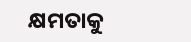କ୍ଷମତାକୁ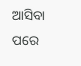ଆସିବା ପରେ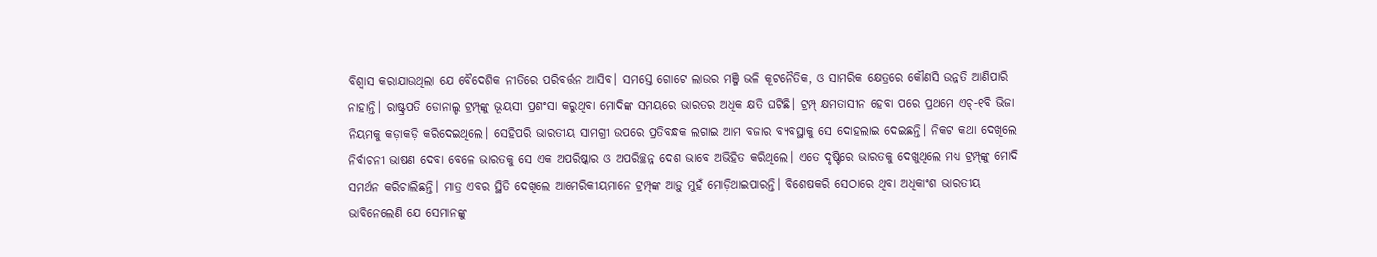ବିଶ୍ୱାସ କରାଯାଉଥିଲା ଯେ ବୈଦେଶିକ ନୀତିରେ ପରିବର୍ତ୍ତନ ଆସିବ। ସମସ୍ତେ ଗୋଟେ ଲାଉର ମଞ୍ଜି ଭଳି କୂଟନୈତିକ, ଓ ସାମରିକ କ୍ଷେତ୍ରରେ କୌଣସି ଉନ୍ନତି ଆଣିପାରି ନାହାନ୍ତି। ରାଷ୍ଟ୍ରପତି ଡୋନାଲ୍ଡ ଟ୍ରମ୍ପ୍‌ଙ୍କୁ ଭୂୟସୀ ପ୍ରଶଂସା କରୁଥିବା ମୋଦିଙ୍କ ସମୟରେ ଭାରତର ଅଧିକ କ୍ଷତି ଘଟିଛି। ଟ୍ରମ୍ପ୍‌ କ୍ଷମତାସୀନ ହେବା ପରେ ପ୍ରଥମେ ଏଚ୍‌-୧ବି ଭିଜା ନିୟମକୁ କଡ଼ାକଡ଼ି କରିଦେଇଥିଲେ। ସେହିପରି ଭାରତୀୟ ସାମଗ୍ରୀ ଉପରେ ପ୍ରତିବନ୍ଧକ ଲଗାଇ ଆମ ବଜାର ବ୍ୟବସ୍ଥାକୁ ସେ ଦୋହଲାଇ ଦେଇଛନ୍ତି। ନିକଟ କଥା ଦେଖିଲେ ନିର୍ବାଚନୀ ଭାଷଣ ଦେବା ବେଳେ ଭାରତକୁ ସେ ଏକ ଅପରିଷ୍କାର ଓ ଅପରିଚ୍ଛନ୍ନ ଦେଶ ଭାବେ ଅଭିହିତ କରିଥିଲେ। ଏତେ ଦୃଷ୍ଟିରେ ଭାରତକୁ ଦେଖୁଥିଲେ ମଧ୍ୟ ଟ୍ରମ୍ପ୍‌ଙ୍କୁ ମୋଦି ସମର୍ଥନ କରିଚାଲିଛନ୍ତି। ମାତ୍ର ଏବର ସ୍ଥିତି ଦେଖିଲେ ଆମେରିକୀୟମାନେ ଟ୍ରମ୍ପ୍‌ଙ୍କ ଆଡ଼ୁ ମୁହଁ ମୋଡ଼ିଥାଇପାରନ୍ତି। ବିଶେଷକରି ସେଠାରେ ଥିବା ଅଧିକାଂଶ ଭାରତୀୟ ଭାବିନେଲେଣି ଯେ ସେମାନଙ୍କୁ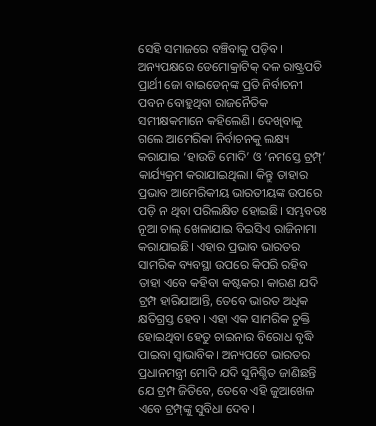ସେହି ସମାଜରେ ବଞ୍ଚିବାକୁ ପଡ଼ିବ। ଅନ୍ୟପକ୍ଷରେ ଡେମୋକ୍ରାଟିକ୍‌ ଦଳ ରାଷ୍ଟ୍ରପତି ପ୍ରାର୍ଥୀ ଜୋ ବାଇଡେନ୍‌ଙ୍କ ପ୍ରତି ନିର୍ବାଚନୀ ପବନ ବୋହୁଥିବା ରାଜନୈତିକ ସମୀକ୍ଷକମାନେ କହିଲେଣି। ଦେଖିବାକୁ ଗଲେ ଆମେରିକା ନିର୍ବାଚନକୁ ଲକ୍ଷ୍ୟ କରାଯାଇ ‘ହାଉଡି ମୋଦି’ ଓ ‘ନମସ୍ତେ ଟ୍ରମ୍ପ୍‌’ କାର୍ଯ୍ୟକ୍ରମ କରାଯାଇଥିଲା। କିନ୍ତୁ ତାହାର ପ୍ରଭାବ ଆମେରିକୀୟ ଭାରତୀୟଙ୍କ ଉପରେ ପଡ଼ି ନ ଥିବା ପରିଲକ୍ଷିତ ହୋଇଛି। ସମ୍ଭବତଃ ନୂଆ ଚାଲ୍‌ ଖେଳାଯାଇ ବିଇସିଏ ରାଜିନାମା କରାଯାଇଛି। ଏହାର ପ୍ରଭାବ ଭାରତର ସାମରିକ ବ୍ୟବସ୍ଥା ଉପରେ କିପରି ରହିବ ତାହା ଏବେ କହିବା କଷ୍ଟକର। କାରଣ ଯଦି ଟ୍ରମ୍ପ ହାରିଯାଆନ୍ତି, ତେବେ ଭାରତ ଅଧିକ କ୍ଷତିଗ୍ରସ୍ତ ହେବ। ଏହା ଏକ ସାମରିକ ଚୁକ୍ତି ହୋଇଥିବା ହେତୁ ଚାଇନାର ବିରୋଧ ବୃଦ୍ଧି ପାଇବା ସ୍ବାଭାବିକ। ଅନ୍ୟପଟେ ଭାରତର ପ୍ରଧାନମନ୍ତ୍ରୀ ମୋଦି ଯଦି ସୁନିଶ୍ଚିତ ଜାଣିଛନ୍ତି ଯେ ଟ୍ରମ୍ପ ଜିତିବେ, ତେବେ ଏହି ଜୁଆଖେଳ ଏବେ ଟ୍ରମ୍ପ୍‌ଙ୍କୁ ସୁବିଧା ଦେବ।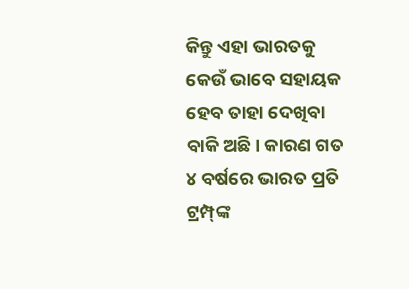କିନ୍ତୁ ଏହା ଭାରତକୁ କେଉଁ ଭାବେ ସହାୟକ ହେବ ତାହା ଦେଖିବା ବାକି ଅଛି। କାରଣ ଗତ ୪ ବର୍ଷରେ ଭାରତ ପ୍ରତି ଟ୍ରମ୍ପ୍‌ଙ୍କ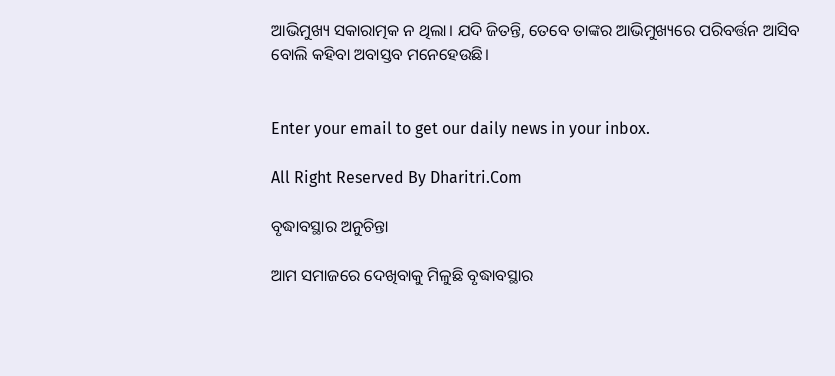ଆଭିମୁଖ୍ୟ ସକାରାତ୍ମକ ନ ଥିଲା। ଯଦି ଜିତନ୍ତି, ତେବେ ତାଙ୍କର ଆଭିମୁଖ୍ୟରେ ପରିବର୍ତ୍ତନ ଆସିବ ବୋଲି କହିବା ଅବାସ୍ତବ ମନେହେଉଛି।


Enter your email to get our daily news in your inbox.

All Right Reserved By Dharitri.Com

ବୃଦ୍ଧାବସ୍ଥାର ଅନୁଚିନ୍ତା

ଆମ ସମାଜରେ ଦେଖିବାକୁ ମିଳୁଛି ବୃଦ୍ଧାବସ୍ଥାର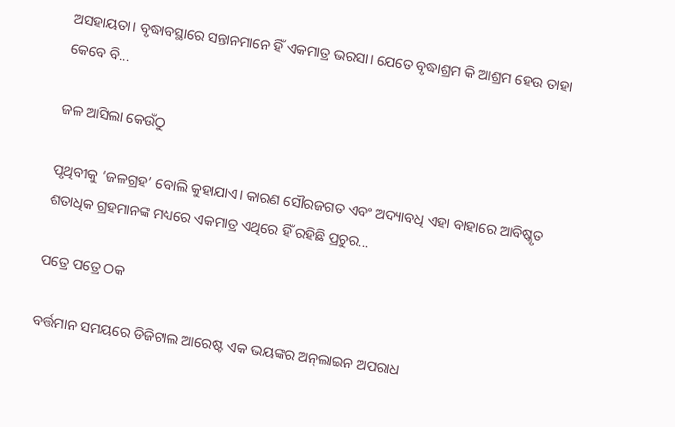ଅସହାୟତା। ବୃଦ୍ଧାବସ୍ଥାରେ ସନ୍ତାନମାନେ ହିଁ ଏକମାତ୍ର ଭରସା। ଯେତେ ବୃଦ୍ଧାଶ୍ରମ କି ଆଶ୍ରମ ହେଉ ତାହା କେବେ ବି...

ଜଳ ଆସିଲା କେଉଁଠୁ

ପୃଥିବୀକୁ ‘ଜଳଗ୍ରହ’ ବୋଲି କୁହାଯାଏ। କାରଣ ସୌରଜଗତ ଏବଂ ଅଦ୍ୟାବଧି ଏହା ବାହାରେ ଆବିଷ୍କୃତ ଶତାଧିକ ଗ୍ରହମାନଙ୍କ ମଧ୍ୟରେ ଏକମାତ୍ର ଏଥିରେ ହିଁ ରହିଛି ପ୍ରଚୁର...

ପତ୍ରେ ପତ୍ରେ ଠକ

ବର୍ତ୍ତମାନ ସମୟରେ ଡିଜିଟାଲ ଆରେଷ୍ଟ ଏକ ଭୟଙ୍କର ଅନ୍‌ଲାଇନ ଅପରାଧ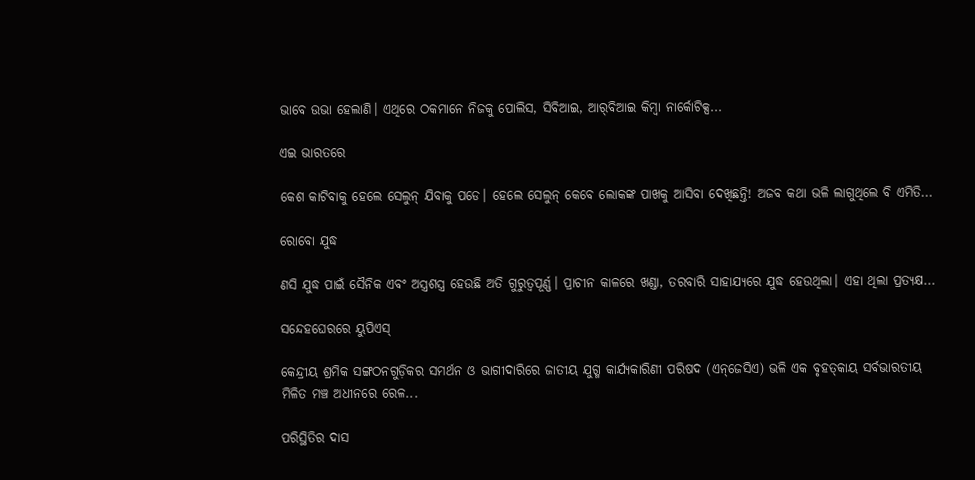ଭାବେ ଉଭା ହେଲାଣି। ଏଥିରେ ଠକମାନେ ନିଜକୁ ପୋଲିସ, ସିବିଆଇ, ଆର୍‌ବିଆଇ କିମ୍ବା ନାର୍କୋଟିକ୍ସ...

ଏଇ ଭାରତରେ

କେଶ କାଟିବାକୁ ହେଲେ ସେଲୁନ୍‌ ଯିବାକୁ ପଡେ। ହେଲେ ସେଲୁନ୍‌ କେବେ ଲୋକଙ୍କ ପାଖକୁ ଆସିବା ଦେଖିଛନ୍ତି! ଅଜବ କଥା ଭଳି ଲାଗୁଥିଲେ ବି ଏମିତି...

ରୋବୋ ଯୁଦ୍ଧ

ଣସି ଯୁଦ୍ଧ ପାଇଁ ସୈନିକ ଏବଂ ଅସ୍ତ୍ରଶସ୍ତ୍ର ହେଉଛି ଅତି ଗୁରୁତ୍ୱପୂର୍ଣ୍ଣ। ପ୍ରାଚୀନ କାଳରେ ଖଣ୍ଡା, ତରବାରି ସାହାଯ୍ୟରେ ଯୁଦ୍ଧ ହେଉଥିଲା। ଏହା ଥିଲା ପ୍ରତ୍ୟକ୍ଷ...

ସନ୍ଦେହଘେରରେ ୟୁପିଏସ୍‌

କେନ୍ଦ୍ରୀୟ ଶ୍ରମିକ ସଙ୍ଗଠନଗୁଡ଼ିକର ସମର୍ଥନ ଓ ଭାଗୀଦାରିରେ ଜାତୀୟ ଯୁଗ୍ମ କାର୍ଯ୍ୟକାରିଣୀ ପରିଷଦ (ଏନ୍‌ଜେସିଏ) ଭଳି ଏକ ବୃହତ୍‌କାୟ ସର୍ବଭାରତୀୟ ମିଳିତ ମଞ୍ଚ ଅଧୀନରେ ରେଳ...

ପରିସ୍ଥିତିର ଦାସ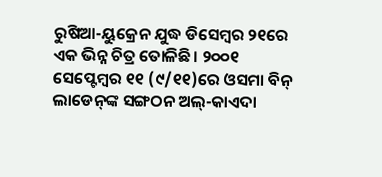ରୁଷିଆ-ୟୁକ୍ରେନ ଯୁଦ୍ଧ ଡିସେମ୍ବର ୨୧ରେ ଏକ ଭିନ୍ନ ଚିତ୍ର ତୋଳିଛି। ୨୦୦୧ ସେପ୍ଟେମ୍ବର ୧୧ (୯/୧୧)ରେ ଓସମା ବିନ୍‌ ଲାଡେନ୍‌ଙ୍କ ସଙ୍ଗଠନ ଅଲ୍‌-କାଏଦା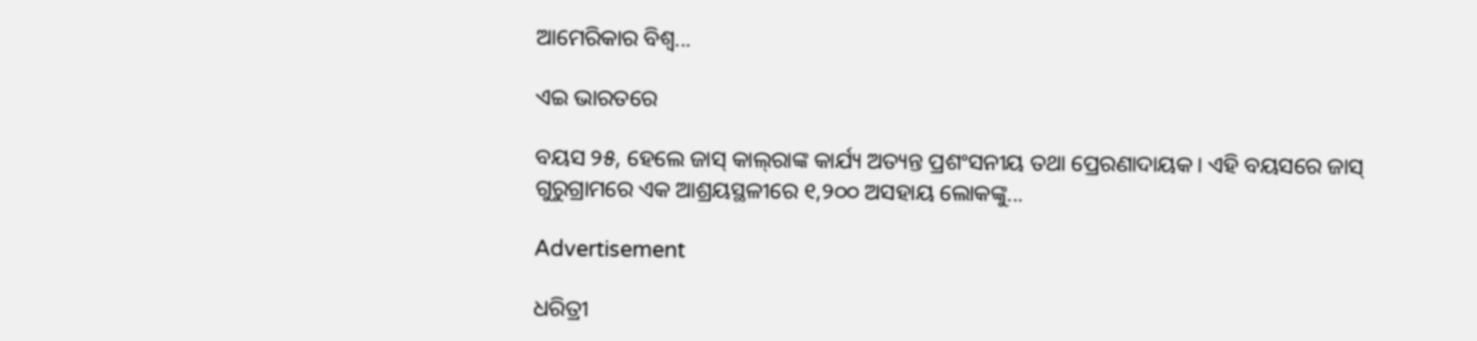ଆମେରିକାର ବିଶ୍ୱ...

ଏଇ ଭାରତରେ

ବୟସ ୨୫, ହେଲେ ଜାସ୍‌ କାଲ୍‌ରାଙ୍କ କାର୍ଯ୍ୟ ଅତ୍ୟନ୍ତ ପ୍ରଶଂସନୀୟ ତଥା ପ୍ରେରଣାଦାୟକ। ଏହି ବୟସରେ ଜାସ୍‌ ଗୁରୁଗ୍ରାମରେ ଏକ ଆଶ୍ରୟସ୍ଥଳୀରେ ୧,୨୦୦ ଅସହାୟ ଲୋକଙ୍କୁ...

Advertisement

ଧରିତ୍ରୀ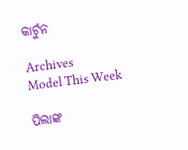କାର୍ଟୁନ

Archives
Model This Week

ପିଲାଙ୍କ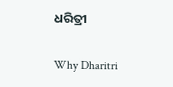ଧରିତ୍ରୀ

Why Dharitri